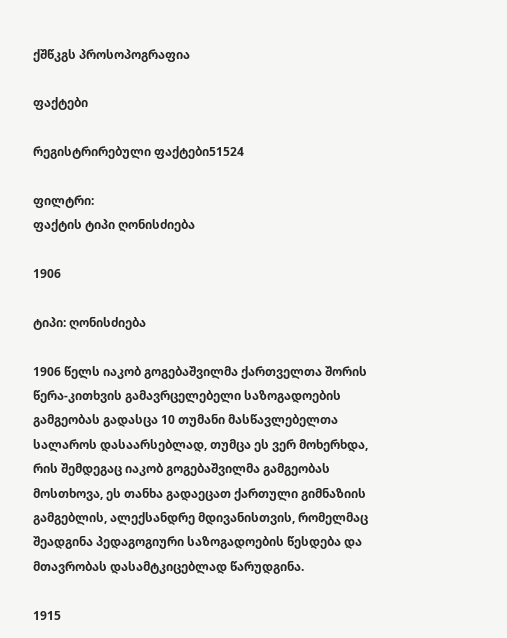ქშწკგს პროსოპოგრაფია

ფაქტები

რეგისტრირებული ფაქტები51524

ფილტრი:
ფაქტის ტიპი ღონისძიება

1906

ტიპი: ღონისძიება

1906 წელს იაკობ გოგებაშვილმა ქართველთა შორის წერა-კითხვის გამავრცელებელი საზოგადოების გამგეობას გადასცა 10 თუმანი მასწავლებელთა სალაროს დასაარსებლად, თუმცა ეს ვერ მოხერხდა, რის შემდეგაც იაკობ გოგებაშვილმა გამგეობას მოსთხოვა, ეს თანხა გადაეცათ ქართული გიმნაზიის გამგებლის, ალექსანდრე მდივანისთვის, რომელმაც შეადგინა პედაგოგიური საზოგადოების წესდება და მთავრობას დასამტკიცებლად წარუდგინა.

1915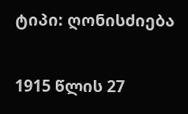ტიპი: ღონისძიება

1915 წლის 27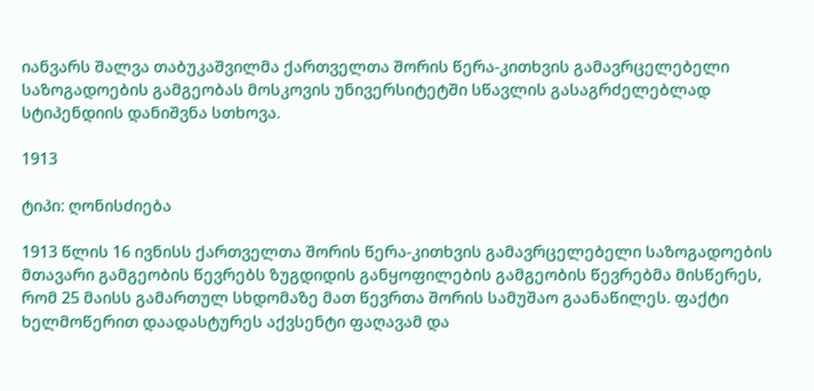იანვარს შალვა თაბუკაშვილმა ქართველთა შორის წერა-კითხვის გამავრცელებელი საზოგადოების გამგეობას მოსკოვის უნივერსიტეტში სწავლის გასაგრძელებლად სტიპენდიის დანიშვნა სთხოვა.

1913

ტიპი: ღონისძიება

1913 წლის 16 ივნისს ქართველთა შორის წერა-კითხვის გამავრცელებელი საზოგადოების მთავარი გამგეობის წევრებს ზუგდიდის განყოფილების გამგეობის წევრებმა მისწერეს, რომ 25 მაისს გამართულ სხდომაზე მათ წევრთა შორის სამუშაო გაანაწილეს. ფაქტი ხელმოწერით დაადასტურეს აქვსენტი ფაღავამ და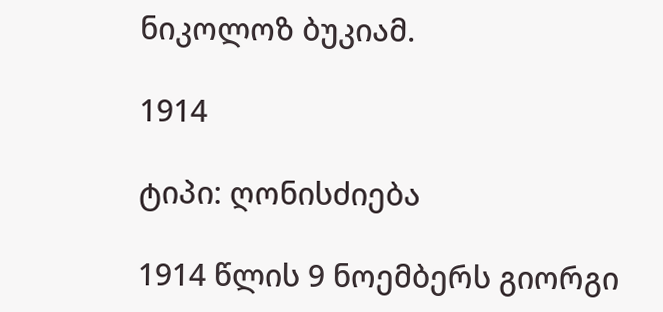ნიკოლოზ ბუკიამ.

1914

ტიპი: ღონისძიება

1914 წლის 9 ნოემბერს გიორგი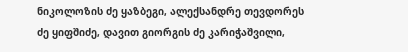ნიკოლოზის ძე ყაზბეგი, ალექსანდრე თევდორეს ძე ყიფშიძე, დავით გიორგის ძე კარიჭაშვილი,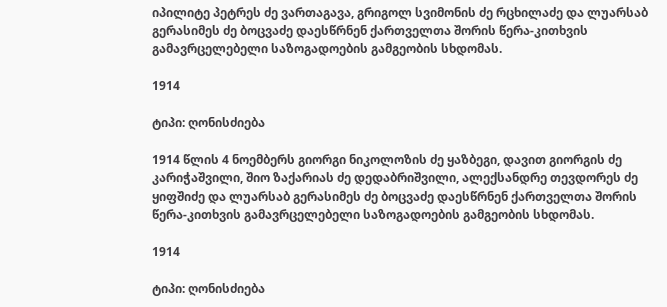იპილიტე პეტრეს ძე ვართაგავა, გრიგოლ სვიმონის ძე რცხილაძე და ლუარსაბ გერასიმეს ძე ბოცვაძე დაესწრნენ ქართველთა შორის წერა-კითხვის გამავრცელებელი საზოგადოების გამგეობის სხდომას.

1914

ტიპი: ღონისძიება

1914 წლის 4 ნოემბერს გიორგი ნიკოლოზის ძე ყაზბეგი, დავით გიორგის ძე კარიჭაშვილი, შიო ზაქარიას ძე დედაბრიშვილი, ალექსანდრე თევდორეს ძე ყიფშიძე და ლუარსაბ გერასიმეს ძე ბოცვაძე დაესწრნენ ქართველთა შორის წერა-კითხვის გამავრცელებელი საზოგადოების გამგეობის სხდომას.

1914

ტიპი: ღონისძიება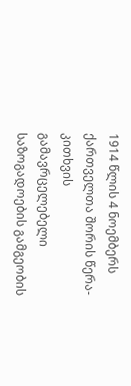1914 წლის 4 ნოემბერს ქართველთა შორის წერა-კითხვის გამავრცელებელი საზოგადოების გამგეობის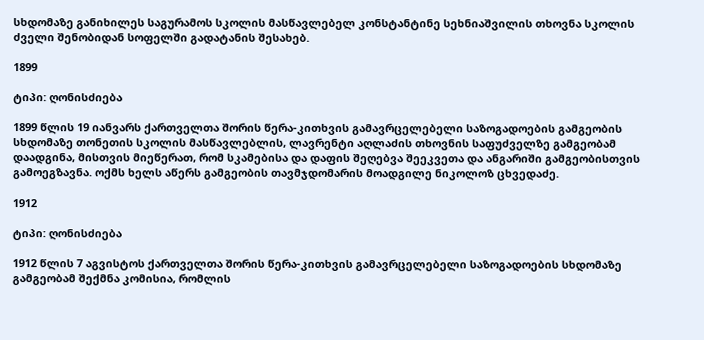სხდომაზე განიხილეს საგურამოს სკოლის მასწავლებელ კონსტანტინე სეხნიაშვილის თხოვნა სკოლის ძველი შენობიდან სოფელში გადატანის შესახებ.

1899

ტიპი: ღონისძიება

1899 წლის 19 იანვარს ქართველთა შორის წერა-კითხვის გამავრცელებელი საზოგადოების გამგეობის სხდომაზე თონეთის სკოლის მასწავლებლის, ლავრენტი აღლაძის თხოვნის საფუძველზე გამგეობამ დაადგინა, მისთვის მიეწერათ, რომ სკამებისა და დაფის შეღებვა შეეკვეთა და ანგარიში გამგეობისთვის გამოეგზავნა. ოქმს ხელს აწერს გამგეობის თავმჯდომარის მოადგილე ნიკოლოზ ცხვედაძე.

1912

ტიპი: ღონისძიება

1912 წლის 7 აგვისტოს ქართველთა შორის წერა-კითხვის გამავრცელებელი საზოგადოების სხდომაზე გამგეობამ შექმნა კომისია, რომლის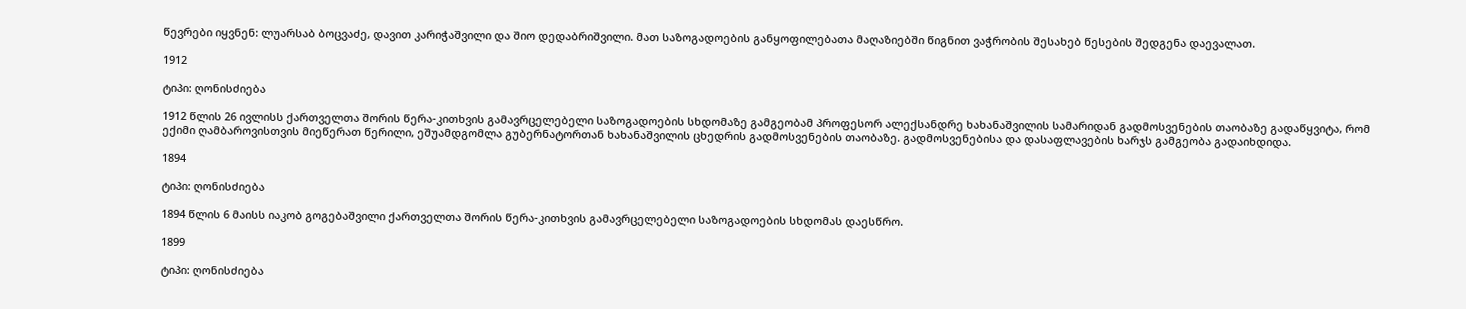წევრები იყვნენ: ლუარსაბ ბოცვაძე, დავით კარიჭაშვილი და შიო დედაბრიშვილი. მათ საზოგადოების განყოფილებათა მაღაზიებში წიგნით ვაჭრობის შესახებ წესების შედგენა დაევალათ.

1912

ტიპი: ღონისძიება

1912 წლის 26 ივლისს ქართველთა შორის წერა-კითხვის გამავრცელებელი საზოგადოების სხდომაზე გამგეობამ პროფესორ ალექსანდრე ხახანაშვილის სამარიდან გადმოსვენების თაობაზე გადაწყვიტა, რომ ექიმი ღამბაროვისთვის მიეწერათ წერილი, ეშუამდგომლა გუბერნატორთან ხახანაშვილის ცხედრის გადმოსვენების თაობაზე. გადმოსვენებისა და დასაფლავების ხარჯს გამგეობა გადაიხდიდა.

1894

ტიპი: ღონისძიება

1894 წლის 6 მაისს იაკობ გოგებაშვილი ქართველთა შორის წერა-კითხვის გამავრცელებელი საზოგადოების სხდომას დაესწრო.

1899

ტიპი: ღონისძიება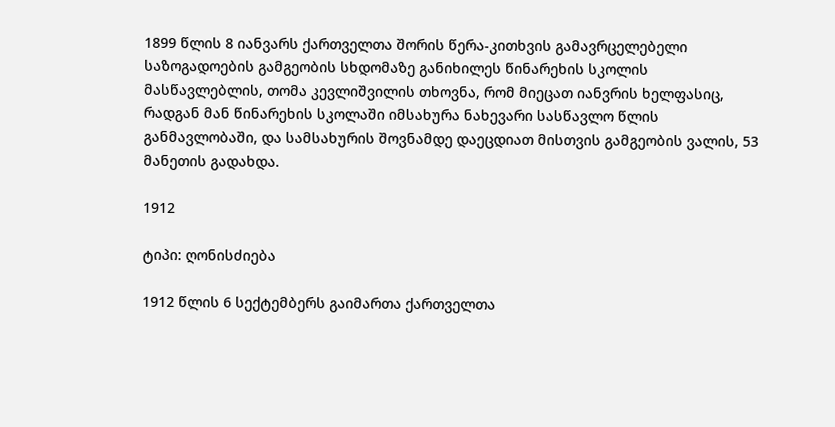1899 წლის 8 იანვარს ქართველთა შორის წერა-კითხვის გამავრცელებელი საზოგადოების გამგეობის სხდომაზე განიხილეს წინარეხის სკოლის მასწავლებლის, თომა კევლიშვილის თხოვნა, რომ მიეცათ იანვრის ხელფასიც, რადგან მან წინარეხის სკოლაში იმსახურა ნახევარი სასწავლო წლის განმავლობაში, და სამსახურის შოვნამდე დაეცდიათ მისთვის გამგეობის ვალის, 53 მანეთის გადახდა.

1912

ტიპი: ღონისძიება

1912 წლის 6 სექტემბერს გაიმართა ქართველთა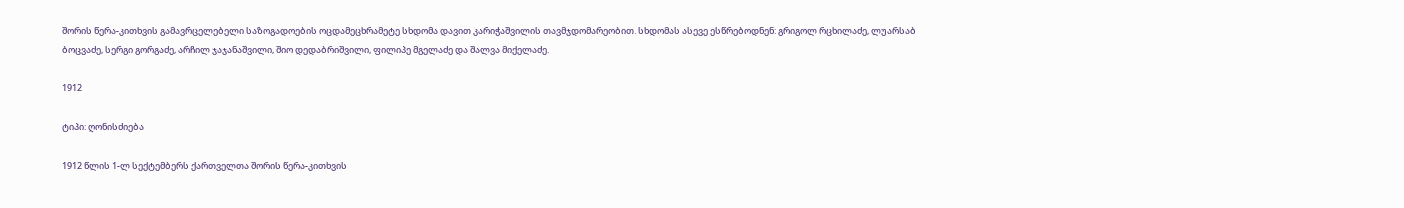შორის წერა-კითხვის გამავრცელებელი საზოგადოების ოცდამეცხრამეტე სხდომა დავით კარიჭაშვილის თავმჯდომარეობით. სხდომას ასევე ესწრებოდნენ: გრიგოლ რცხილაძე, ლუარსაბ ბოცვაძე, სერგი გორგაძე, არჩილ ჯაჯანაშვილი, შიო დედაბრიშვილი, ფილიპე მგელაძე და შალვა მიქელაძე.

1912

ტიპი: ღონისძიება

1912 წლის 1-ლ სექტემბერს ქართველთა შორის წერა-კითხვის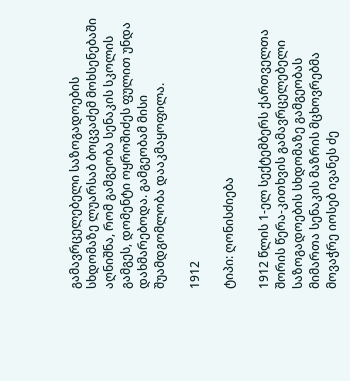გამავრცელებელი საზოგადოების სხდომაზე ლუარსაბ ბოცვაძემ მოხსენებაში აღნიშნა, რომ გამგეობა სენაკის სკოლის გამგეს, დომენტი ოყროშიძეს ფულით უნდა დახმარებოდა. გამგეობამ მისი შუამდგომლობა დააკმაყოფილა.

1912

ტიპი: ღონისძიება

1912 წლის 1-ელ სექტემბერს ქართველთა შორის წერა-კითხვის გამავრცელებელი საზოგადოების სხდომაზე გამგეობას მიმართა სენაკის მაზრის მცხოვრებმა მოვაჭრე იოსებ ივანეს ძე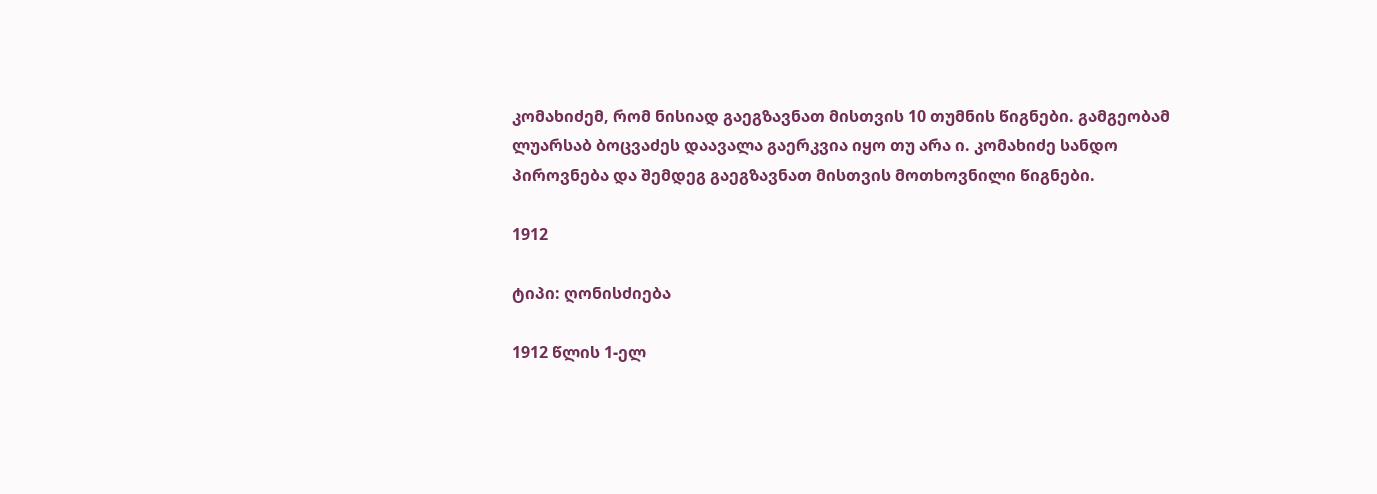კომახიძემ, რომ ნისიად გაეგზავნათ მისთვის 10 თუმნის წიგნები. გამგეობამ ლუარსაბ ბოცვაძეს დაავალა გაერკვია იყო თუ არა ი. კომახიძე სანდო პიროვნება და შემდეგ გაეგზავნათ მისთვის მოთხოვნილი წიგნები.

1912

ტიპი: ღონისძიება

1912 წლის 1-ელ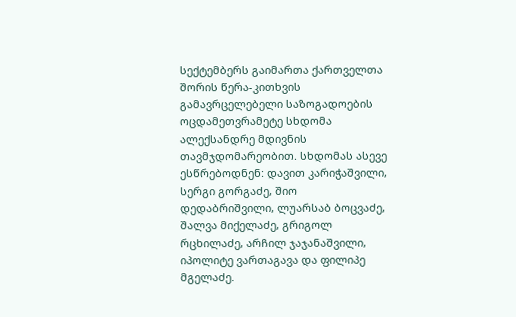სექტემბერს გაიმართა ქართველთა შორის წერა-კითხვის გამავრცელებელი საზოგადოების ოცდამეთვრამეტე სხდომა ალექსანდრე მდივნის თავმჯდომარეობით. სხდომას ასევე ესწრებოდნენ: დავით კარიჭაშვილი, სერგი გორგაძე, შიო დედაბრიშვილი, ლუარსაბ ბოცვაძე, შალვა მიქელაძე, გრიგოლ რცხილაძე, არჩილ ჯაჯანაშვილი, იპოლიტე ვართაგავა და ფილიპე მგელაძე.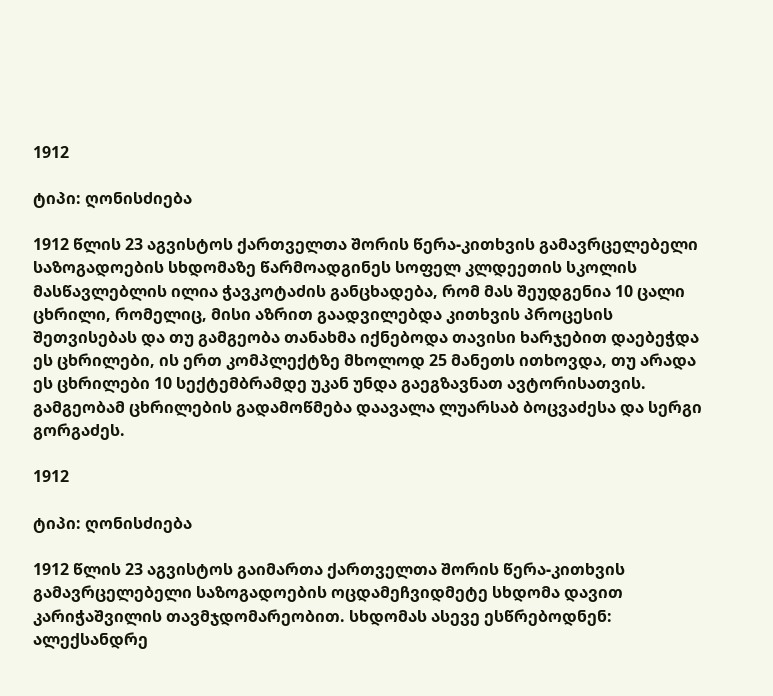1912

ტიპი: ღონისძიება

1912 წლის 23 აგვისტოს ქართველთა შორის წერა-კითხვის გამავრცელებელი საზოგადოების სხდომაზე წარმოადგინეს სოფელ კლდეეთის სკოლის მასწავლებლის ილია ჭავკოტაძის განცხადება, რომ მას შეუდგენია 10 ცალი ცხრილი, რომელიც, მისი აზრით გაადვილებდა კითხვის პროცესის შეთვისებას და თუ გამგეობა თანახმა იქნებოდა თავისი ხარჯებით დაებეჭდა ეს ცხრილები, ის ერთ კომპლექტზე მხოლოდ 25 მანეთს ითხოვდა, თუ არადა ეს ცხრილები 10 სექტემბრამდე უკან უნდა გაეგზავნათ ავტორისათვის. გამგეობამ ცხრილების გადამოწმება დაავალა ლუარსაბ ბოცვაძესა და სერგი გორგაძეს.

1912

ტიპი: ღონისძიება

1912 წლის 23 აგვისტოს გაიმართა ქართველთა შორის წერა-კითხვის გამავრცელებელი საზოგადოების ოცდამეჩვიდმეტე სხდომა დავით კარიჭაშვილის თავმჯდომარეობით. სხდომას ასევე ესწრებოდნენ: ალექსანდრე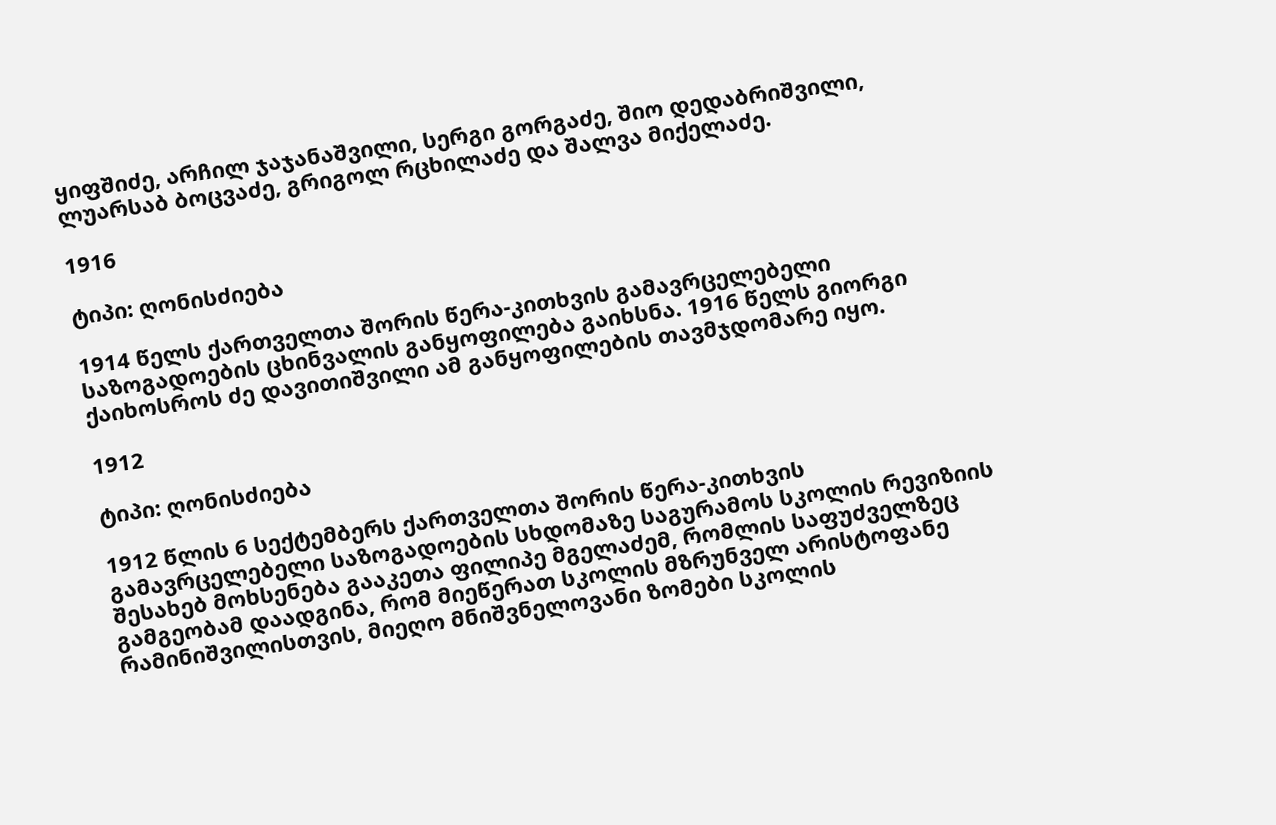ყიფშიძე, არჩილ ჯაჯანაშვილი, სერგი გორგაძე, შიო დედაბრიშვილი, ლუარსაბ ბოცვაძე, გრიგოლ რცხილაძე და შალვა მიქელაძე.

1916

ტიპი: ღონისძიება

1914 წელს ქართველთა შორის წერა-კითხვის გამავრცელებელი საზოგადოების ცხინვალის განყოფილება გაიხსნა. 1916 წელს გიორგი ქაიხოსროს ძე დავითიშვილი ამ განყოფილების თავმჯდომარე იყო.

1912

ტიპი: ღონისძიება

1912 წლის 6 სექტემბერს ქართველთა შორის წერა-კითხვის გამავრცელებელი საზოგადოების სხდომაზე საგურამოს სკოლის რევიზიის შესახებ მოხსენება გააკეთა ფილიპე მგელაძემ, რომლის საფუძველზეც გამგეობამ დაადგინა, რომ მიეწერათ სკოლის მზრუნველ არისტოფანე რამინიშვილისთვის, მიეღო მნიშვნელოვანი ზომები სკოლის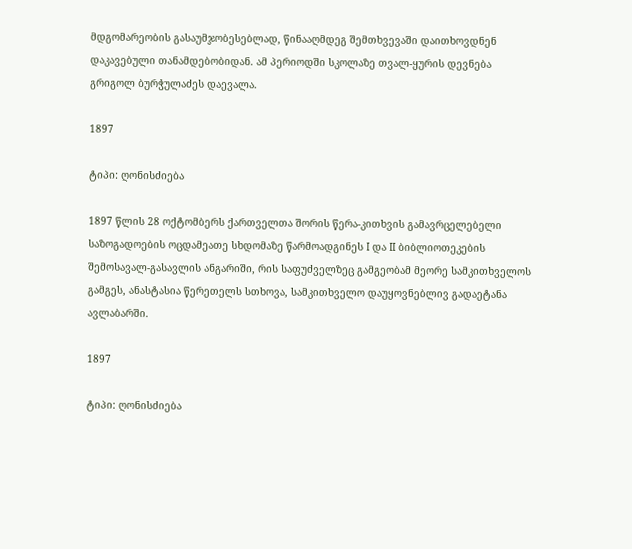მდგომარეობის გასაუმჯობესებლად, წინააღმდეგ შემთხვევაში დაითხოვდნენ დაკავებული თანამდებობიდან. ამ პერიოდში სკოლაზე თვალ-ყურის დევნება გრიგოლ ბურჭულაძეს დაევალა.

1897

ტიპი: ღონისძიება

1897 წლის 28 ოქტომბერს ქართველთა შორის წერა-კითხვის გამავრცელებელი საზოგადოების ოცდამეათე სხდომაზე წარმოადგინეს I და II ბიბლიოთეკების შემოსავალ-გასავლის ანგარიში, რის საფუძველზეც გამგეობამ მეორე სამკითხველოს გამგეს, ანასტასია წერეთელს სთხოვა, სამკითხველო დაუყოვნებლივ გადაეტანა ავლაბარში.

1897

ტიპი: ღონისძიება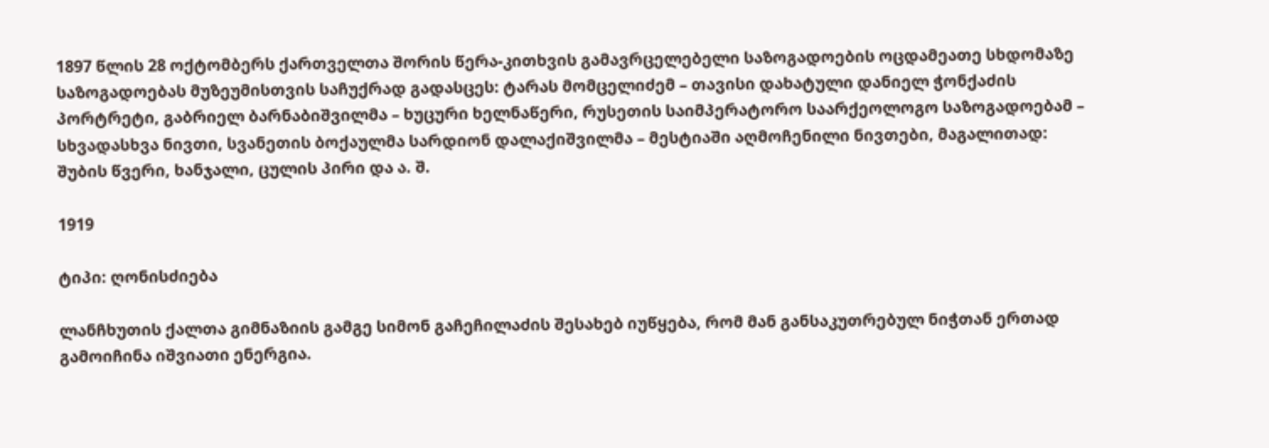1897 წლის 28 ოქტომბერს ქართველთა შორის წერა-კითხვის გამავრცელებელი საზოგადოების ოცდამეათე სხდომაზე საზოგადოებას მუზეუმისთვის საჩუქრად გადასცეს: ტარას მომცელიძემ – თავისი დახატული დანიელ ჭონქაძის პორტრეტი, გაბრიელ ბარნაბიშვილმა – ხუცური ხელნაწერი, რუსეთის საიმპერატორო საარქეოლოგო საზოგადოებამ – სხვადასხვა ნივთი, სვანეთის ბოქაულმა სარდიონ დალაქიშვილმა – მესტიაში აღმოჩენილი ნივთები, მაგალითად: შუბის წვერი, ხანჯალი, ცულის პირი და ა. შ.

1919

ტიპი: ღონისძიება

ლანჩხუთის ქალთა გიმნაზიის გამგე სიმონ გაჩეჩილაძის შესახებ იუწყება, რომ მან განსაკუთრებულ ნიჭთან ერთად გამოიჩინა იშვიათი ენერგია.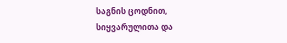საგნის ცოდნით, სიყვარულითა და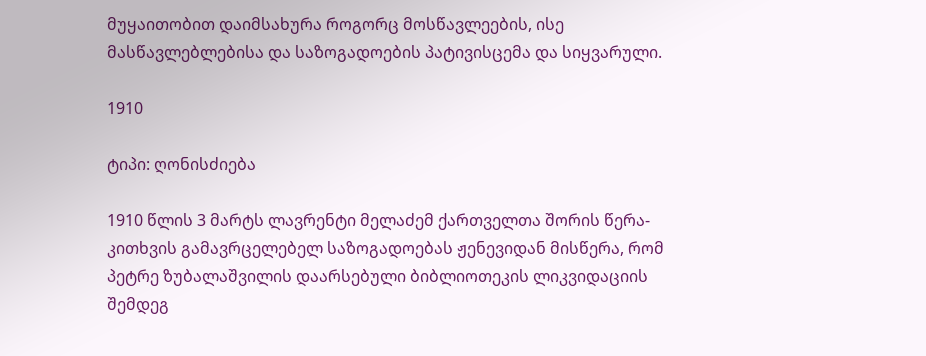მუყაითობით დაიმსახურა როგორც მოსწავლეების, ისე მასწავლებლებისა და საზოგადოების პატივისცემა და სიყვარული.

1910

ტიპი: ღონისძიება

1910 წლის 3 მარტს ლავრენტი მელაძემ ქართველთა შორის წერა-კითხვის გამავრცელებელ საზოგადოებას ჟენევიდან მისწერა, რომ პეტრე ზუბალაშვილის დაარსებული ბიბლიოთეკის ლიკვიდაციის შემდეგ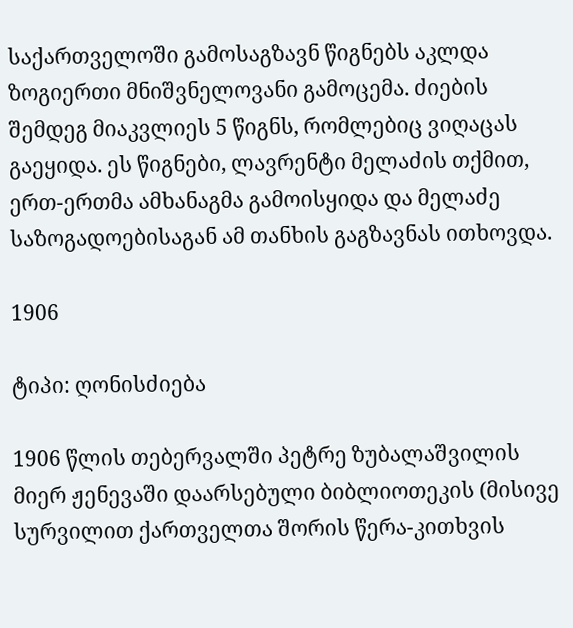საქართველოში გამოსაგზავნ წიგნებს აკლდა ზოგიერთი მნიშვნელოვანი გამოცემა. ძიების შემდეგ მიაკვლიეს 5 წიგნს, რომლებიც ვიღაცას გაეყიდა. ეს წიგნები, ლავრენტი მელაძის თქმით, ერთ-ერთმა ამხანაგმა გამოისყიდა და მელაძე საზოგადოებისაგან ამ თანხის გაგზავნას ითხოვდა.

1906

ტიპი: ღონისძიება

1906 წლის თებერვალში პეტრე ზუბალაშვილის მიერ ჟენევაში დაარსებული ბიბლიოთეკის (მისივე სურვილით ქართველთა შორის წერა-კითხვის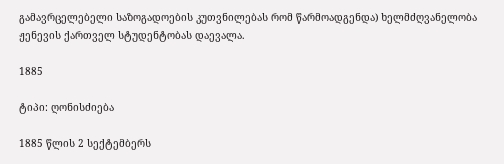გამავრცელებელი საზოგადოების კუთვნილებას რომ წარმოადგენდა) ხელმძღვანელობა ჟენევის ქართველ სტუდენტობას დაევალა.

1885

ტიპი: ღონისძიება

1885 წლის 2 სექტემბერს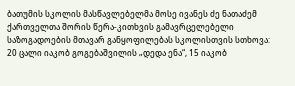ბათუმის სკოლის მასწავლებელმა მოსე ივანეს ძე ნათაძემ ქართველთა შორის წერა-კითხვის გამავრცელებელი საზოგადოების მთავარ განყოფილებას სკოლისთვის სთხოვა: 20 ცალი იაკობ გოგებაშვილის „დედა ენა“, 15 იაკობ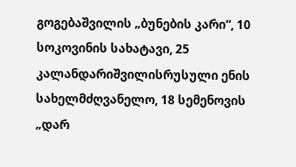გოგებაშვილის „ბუნების კარი“, 10 სოკოვინის სახატავი, 25 კალანდარიშვილისრუსული ენის სახელმძღვანელო, 18 სემენოვის „დარ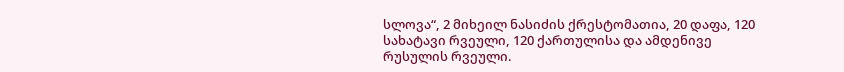სლოვა“, 2 მიხეილ ნასიძის ქრესტომათია, 20 დაფა, 120 სახატავი რვეული, 120 ქართულისა და ამდენივე რუსულის რვეული.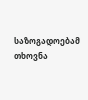საზოგადოებამ თხოვნა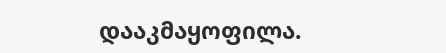დააკმაყოფილა.